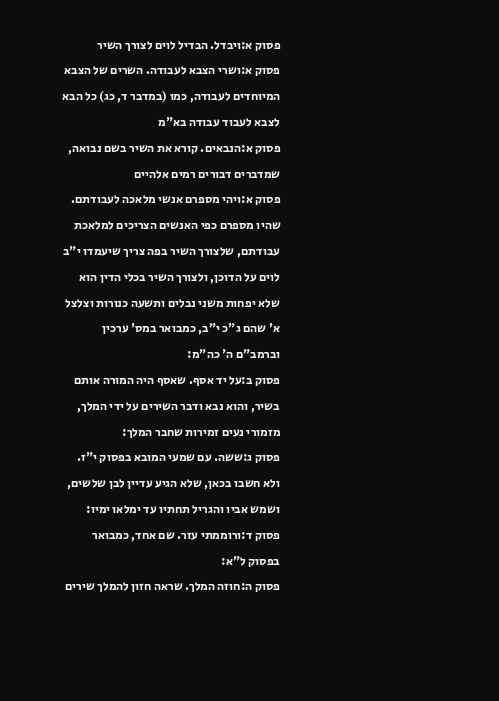פסוק א:ויבדל. הבדיל לוים לצורך השיר
פסוק א:ושרי הצבא לעבודה. השרים של הצבא המיוחדים לעבודה, כמו (במדבר ד, כג) כל הבא לצבא לעבוד עבודה בא"מ
פסוק א:הנבאים. קורא את השיר בשם נבואה, שמדברים דבורים רמים אלהיים
פסוק א:ויהי מספרם אנשי מלאכה לעבודתם. שהיו מספרם כפי האנשים הצריכים למלאכת עבודתם, שלצורך השיר בפה צריך שיעמדו י"ב לוים על הדוכן, ולצורך השיר בכלי הדין הוא שלא יפחות משני נבלים ותשעה כנורות וצלצל א' שהם ג"כ י"ב, כמבואר במס' ערכין וברמב"ם ה' כה"מ:
פסוק ב:על יד אסף. שאסף היה המורה אותם בשיר, והוא נבא ודבר השירים על ידי המלך, מזמורי נעים זמירות שחבר המלך:
פסוק ג:ששה. עם שמעי המובא בפסוק י"ז. ולא חשבו בכאן, שלא הגיע עדיין לבן שלשים, ושמש אביו והגריל תחתיו עד ימלאו ימיו:
פסוק ד:ורוממתי עזר. שם אחד, כמבואר בפסוק ל"א:
פסוק ה:חוזה המלך. שראה חזון להמלך שירים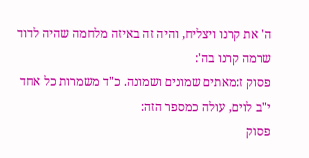ה' את קרנו ויצליח, והיה זה באיזה מלחמה שהיה לדוד שרמה קרנו בה':
פסוק ז:מאתים שמונים ושמונה. כ"ד משמרות כל אחד י"ב לוים, עולה כמספר הזה:
פסוק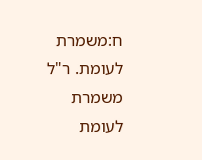ח:משמרת לעומת. ר"ל משמרת לעומת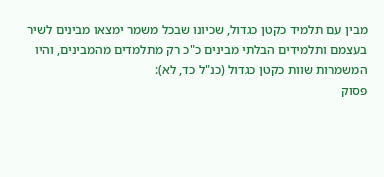מבין עם תלמיד כקטן כגדול, שכיונו שבכל משמר ימצאו מבינים לשיר בעצמם ותלמידים הבלתי מבינים כ"כ רק מתלמדים מהמבינים, והיו המשמרות שוות כקטן כגדול (כנ"ל כד, לא):
פסוק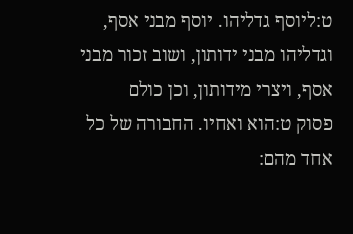ט:ליוסף גדליהו. יוסף מבני אסף, וגדליהו מבני ידותון, ושוב זכור מבני אסף, ויצרי מידותון, וכן כולם
פסוק ט:הוא ואחיו. החבורה של כל אחד מהם: